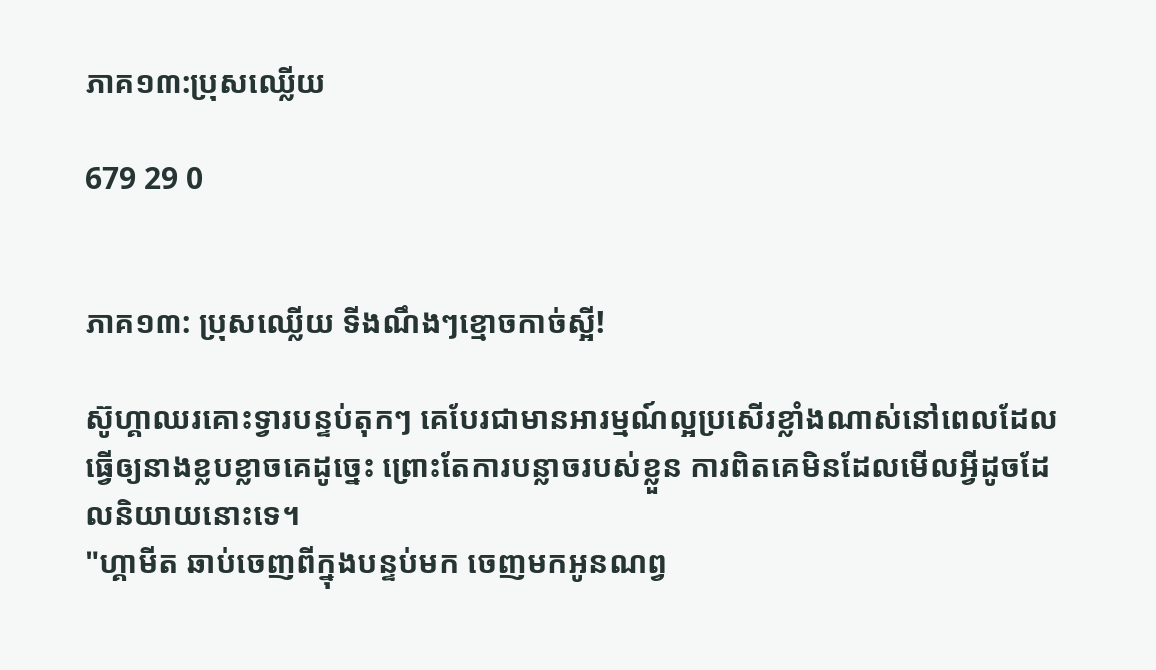ភាគ១៣:ប្រុសឈ្លើយ

679 29 0


ភាគ១៣: ប្រុសឈ្លើយ ទីងណឹងៗខ្មោចកាច់ស្អី!

ស៊ូហ្គាឈរគោះទ្វារបន្ទប់តុកៗ គេបែរជាមានអារម្មណ៍ល្អប្រសើរខ្លាំងណាស់នៅពេលដែលធ្វើឲ្យនាងខ្លបខ្លាចគេដូច្នេះ ព្រោះតែការបន្លាចរបស់ខ្លួន ការពិតគេមិនដែលមើលអ្វីដូចដែលនិយាយនោះទេ។
"ហ្គាមីត ឆាប់ចេញពីក្នុងបន្ទប់មក ចេញមកអូនណព្វ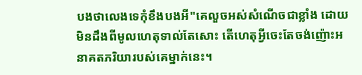បងថាលេងទេកុំខឹងបងអី"គេលួចអស់សំណើចជាខ្លាំង ដោយមិនដឹងពីមូលហេតុទាល់តែសោះ តើហេតុអ្វីចេះតែចង់ញ៉ោះអនាគតភរិយារបស់គេម្នាក់នេះ។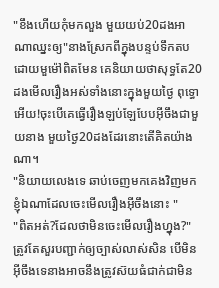"ខឹងហើយកុំមកលួង មួយយប់20ដងអាណាឈ្នះឲ្យ"នាងស្រែកពីក្នុងបន្ទប់ទឹកតប ដោយមួម៉ៅពិតមែន គេនិយាយថាសុទ្ធតែ20ដងមើលរឿងអស់ទាំងនោះក្នុងមួយថ្ងៃ ពុទ្ធោអើយ!ចុះបើគេធ្វើរឿងឡប់ឡែបែបអ៊ីចឹងជាមួយនាង មួយថ្ងៃ20ដងដែរនោះតើគិតយ៉ាងណា។
"និយាយលេងទេ ឆាប់ចេញមកគេងវិញមក ខ្ញុំឯណាដែលចេះមើលរឿងអ៊ីចឹងនោះ "
"ពិតអត់?ដែលថាមិនចេះមើលរឿងហ្នុង?" ត្រូវតែសួរបញ្ជាក់ឲ្យច្បាស់លាស់សិន បើមិនអ៊ីចឹងទេនាងអាចនឹងត្រូវស៊យធំជាក់ជាមិន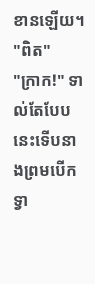ខានឡើយ។
"ពិត"
"ក្រាក!" ទាល់តែបែបនេះទើបនាងព្រមបើកទ្វា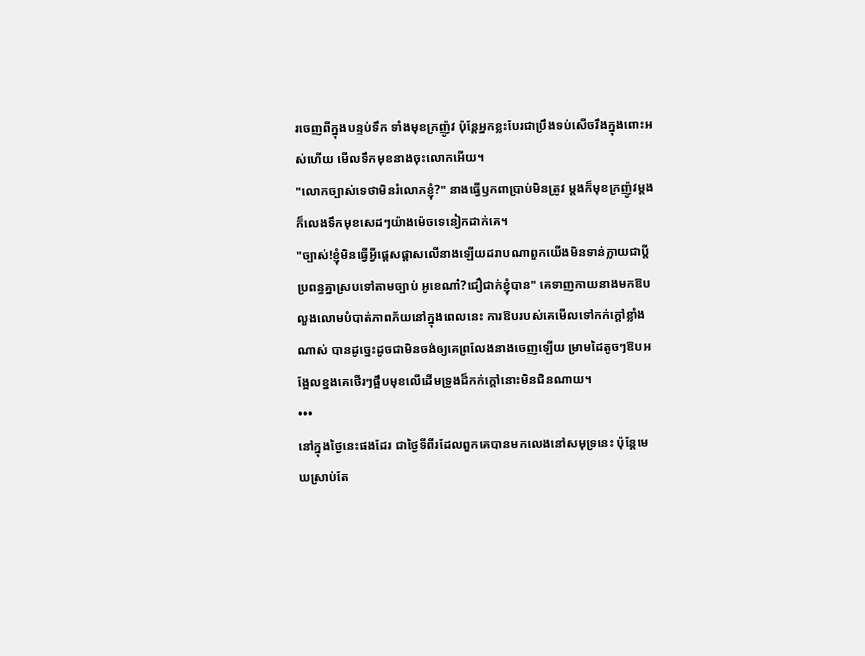រចេញពីក្នុងបន្ទប់ទឹក ទាំងមុខក្រញ៉ូវ ប៉ុន្តែអ្នកខ្លះបែរជាប្រឹងទប់សើចរឹងក្នុងពោះអស់ហើយ មើលទឹកមុខនាងចុះលោកអើយ។
"លោកច្បាស់ទេថាមិនរំលោភខ្ញុំ?" នាងធ្វើឫកពាប្រាប់មិនត្រូវ ម្តងក៏មុខក្រញ៉ូវម្តងក៏លេងទឹកមុខសេដៗយ៉ាងម៉េចទេនៀកដាក់គេ។
"ច្បាស់!ខ្ញុំមិនធ្វើអ្វីផ្តេសផ្តាសលើនាងឡើយដរាបណាពួកយើងមិនទាន់ក្លាយជាប្តីប្រពន្ធគ្នាស្របទៅតាមច្បាប់ អូខេណា៎?ជឿជាក់ខ្ញុំបាន" គេទាញកាយនាងមកឱបលួងលោមបំបាត់ភាពភ័យនៅក្នុងពេលនេះ ការឱបរបស់គេមើលទៅកក់ក្តៅខ្លាំងណាស់ បានដូច្នេះដូចជាមិនចង់ឲ្យគេព្រលែងនាងចេញឡើយ ម្រាមដៃតូចៗឱបអង្អែលខ្នងគេថើរៗផ្អឹបមុខលើដើមទ្រូងដ៏កក់ក្តៅនោះមិនជិនណាយ។
•••
នៅក្នុងថ្ងៃនេះផងដែរ ជាថ្ងៃទីពីរដែលពួកគេបានមកលេងនៅសមុទ្រនេះ ប៉ុន្តែមេឃស្រាប់តែ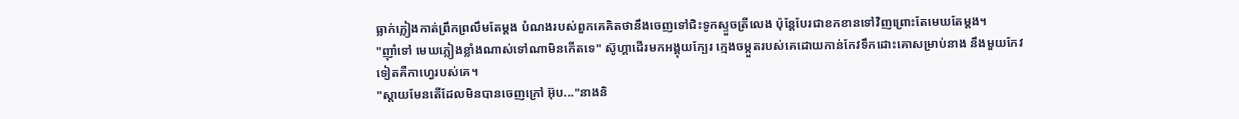ធ្លាក់ភ្លៀងកាត់ព្រឹកព្រលឹមតែម្តង បំណងរបស់ពួកគេគិតថានឹងចេញទៅជិះទូកស្ទួចត្រីលេង ប៉ុន្តែបែរជាខកខានទៅវិញព្រោះតែមេឃតែម្តង។
"ញ៉ាំទៅ មេឃភ្លៀងខ្លាំងណាស់ទៅណាមិនកើតទេ" ស៊ូហ្គាដើរមកអង្គុយក្បែរ ក្មេងចម្កួតរបស់គេដោយកាន់កែវទឹកដោះគោសម្រាប់នាង នឹងមួយកែវទៀតគឺកាហ្វេរបស់គេ។
"ស្តាយមែនតើដែលមិនបានចេញក្រៅ អ៊ុប..."នាងនិ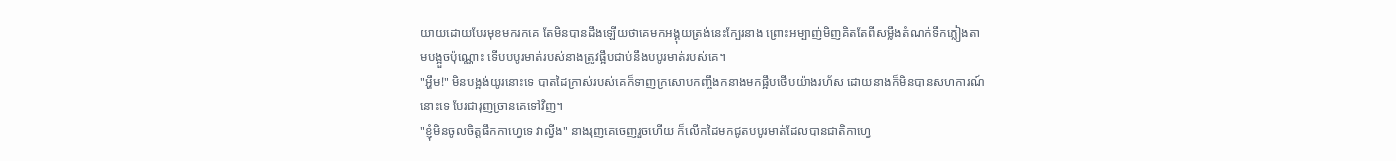យាយដោយបែរមុខមករកគេ តែមិនបានដឹងឡើយថាគេមកអង្គុយត្រង់នេះក្បែរនាង ព្រោះអម្បាញ់មិញគិតតែពីសម្លឹងតំណក់ទឹកភ្លៀងតាមបង្អួចប៉ុណ្ណោះ ទើបបបូរមាត់របស់នាងត្រូវផ្អឹបជាប់នឹងបបូរមាត់របស់គេ។
"អ្ហឹម!" មិនបង្អង់យូរនោះទេ បាតដៃក្រាស់របស់គេក៏ទាញក្រសោបកញ្ចឹងកនាងមកផ្អឹបថើបយ៉ាងរហ័ស ដោយនាងក៏មិនបានសហការណ៍នោះទេ បែរជារុញច្រានគេទៅវិញ។
"ខ្ញុំមិនចូលចិត្តផឹកកាហ្វេទេ វាល្វីង" នាងរុញគេចេញរួចហើយ ក៏លើកដៃមកជូតបបូរមាត់ដែលបានជាតិកាហ្វេ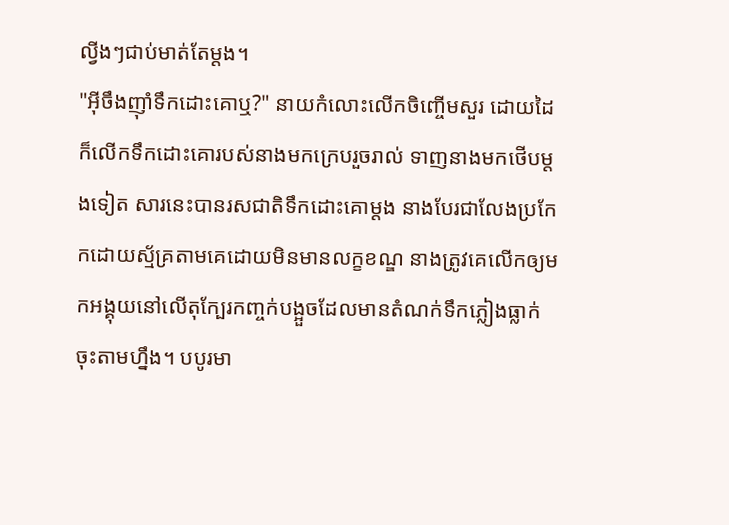ល្វីងៗជាប់មាត់តែម្តង។
"អ៊ីចឹងញ៉ាំទឹកដោះគោឬ?" នាយកំលោះលើកចិញ្ចើមសួរ ដោយដៃក៏លើកទឹកដោះគោរបស់នាងមកក្រេបរួចរាល់ ទាញនាងមកថើបម្តងទៀត សារនេះបានរសជាតិទឹកដោះគោម្តង នាងបែរជាលែងប្រកែកដោយស័្មគ្រតាមគេដោយមិនមានលក្ខខណ្ឌ នាងត្រូវគេលើកឲ្យមកអង្គុយនៅលើតុក្បែរកញ្ចក់បង្អួចដែលមានតំណក់ទឹកភ្លៀងធ្លាក់ចុះតាមហ្នឹង។ បបូរមា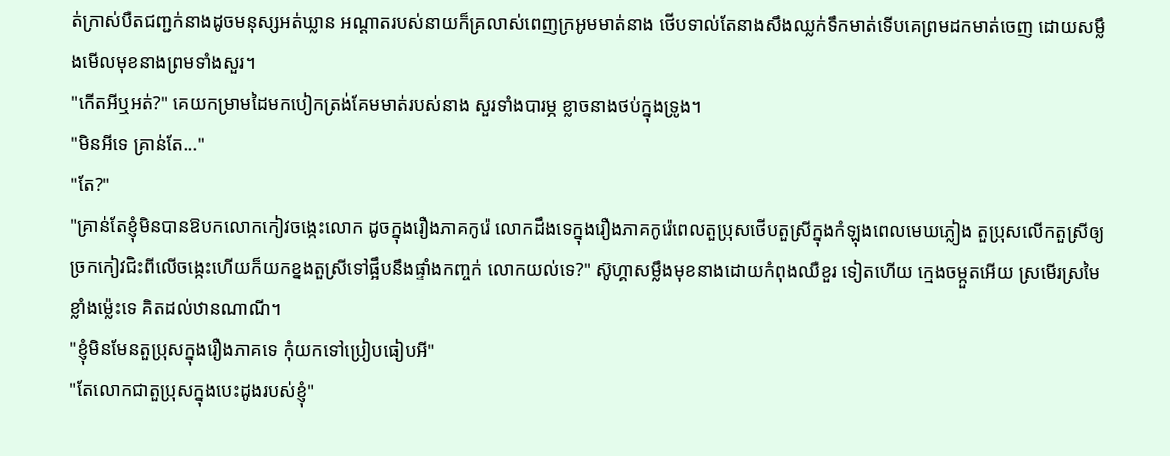ត់ក្រាស់បឺតជញ្ជក់នាងដូចមនុស្សអត់ឃ្លាន អណ្តាតរបស់នាយក៏គ្រលាស់ពេញក្រអូមមាត់នាង ថើបទាល់តែនាងសឹងឈ្លក់ទឹកមាត់ទើបគេព្រមដកមាត់ចេញ ដោយសម្លឹងមើលមុខនាងព្រមទាំងសួរ។
"កើតអីឬអត់?" គេយកម្រាមដៃមកបៀកត្រង់គែមមាត់របស់នាង សួរទាំងបារម្ភ ខ្លាចនាងថប់ក្នុងទ្រូង។
"មិនអីទេ គ្រាន់តែ..."
"តែ?"
"គ្រាន់តែខ្ញុំមិនបានឱបកលោកកៀវចង្កេះលោក ដូចក្នុងរឿងភាគកូរ៉េ លោកដឹងទេក្នុងរឿងភាគកូរ៉េពេលតួប្រុសថើបតួស្រីក្នុងកំឡុងពេលមេឃភ្លៀង តួប្រុសលើកតួស្រីឲ្យច្រកកៀវជិះពីលើចង្កេះហើយក៏យកខ្នងតួស្រីទៅផ្អឹបនឹងផ្ទាំងកញ្ចក់ លោកយល់ទេ?" ស៊ូហ្គាសម្លឹងមុខនាងដោយកំពុងឈឺខួរ ទៀតហើយ ក្មេងចម្កួតអើយ ស្រមើរស្រមៃខ្លាំងម៉្លេះទេ គិតដល់ឋានណាណី។
"ខ្ញុំមិនមែនតួប្រុសក្នុងរឿងភាគទេ កុំយកទៅប្រៀបធៀបអី"
"តែលោកជាតួប្រុសក្នុងបេះដូងរបស់ខ្ញុំ"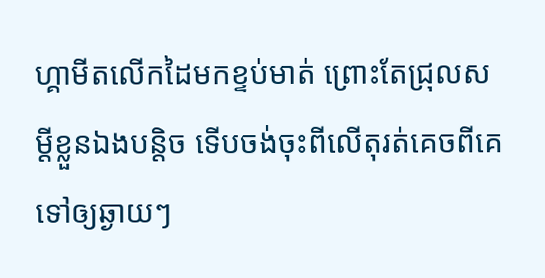ហ្គាមីតលើកដៃមកខ្ទប់មាត់ ព្រោះតែជ្រុលសម្តីខ្លួនឯងបន្តិច ទើបចង់ចុះពីលើតុរត់គេចពីគេទៅឲ្យឆ្ងាយៗ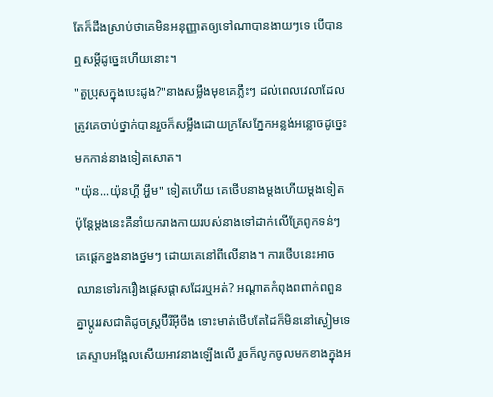តែក៏ដឹងស្រាប់ថាគេមិនអនុញ្ញាតឲ្យទៅណាបានងាយៗទេ បើបានឮសម្តីដូច្នេះហើយនោះ។
"តួប្រុសក្នុងបេះដូង?"នាងសម្លឹងមុខគេភ្លឹះៗ ដល់ពេលវេលាដែលត្រូវគេចាប់ថ្នាក់បានរួចក៏សម្លឹងដោយក្រសែភ្នែកអន្លង់អន្លោចដូច្នេះមកកាន់នាងទៀតសោត។
"យ៉ុន...យ៉ុនហ្គី អ្ហឹម" ទៀតហើយ គេថើបនាងម្តងហើយម្តងទៀត ប៉ុន្តែម្តងនេះគឺនាំយករាងកាយរបស់នាងទៅដាក់លើគ្រែពូកទន់ៗ គេផ្តេកខ្នងនាងថ្នមៗ ដោយគេនៅពីលើនាង។ ការថើបនេះអាចឈានទៅរករឿងផ្តេសផ្តាសដែរឬអត់? អណ្តាតកំពុងពពាក់ពពួនគ្នាប្តូររសជាតិដូចស្ត្រប៊ឺរីអ៊ីចឹង ទោះមាត់ថើបតែដៃក៏មិននៅស្ងៀមទេ គេស្ទាបអង្អែលសើយអាវនាងឡើងលើ រួចក៏លូកចូលមកខាងក្នុងអ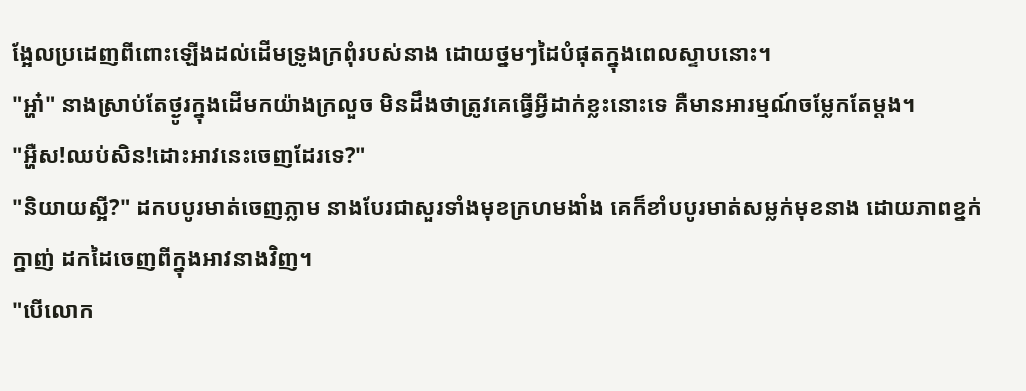ង្អែលប្រដេញពីពោះឡើងដល់ដើមទ្រូងក្រពុំរបស់នាង ដោយថ្នមៗដៃបំផុតក្នុងពេលស្ទាបនោះ។
"អ្ហា៎" នាងស្រាប់តែថ្ងូរក្នុងដើមកយ៉ាងក្រលួច មិនដឹងថាត្រូវគេធ្វើអ្វីដាក់ខ្លះនោះទេ គឺមានអារម្មណ៍ចម្លែកតែម្តង។
"អ្ហឺស!ឈប់សិន!ដោះអាវនេះចេញដែរទេ?"
"និយាយស្អី?" ដកបបូរមាត់ចេញភ្លាម នាងបែរជាសួរទាំងមុខក្រហមងាំង គេក៏ខាំបបូរមាត់សម្លក់មុខនាង ដោយភាពខ្នក់ក្នាញ់ ដកដៃចេញពីក្នុងអាវនាងវិញ។
"បើលោក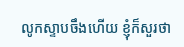លូកស្ទាបចឹងហើយ ខ្ញុំក៏សួរថា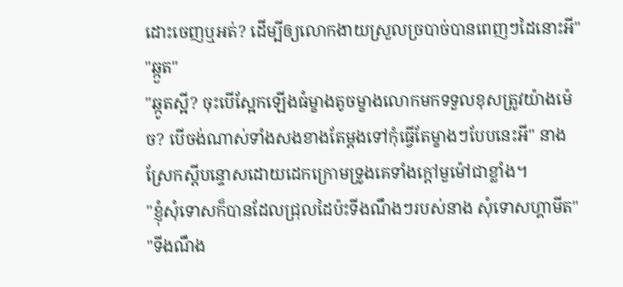ដោះចេញឬអត់? ដើម្បីឲ្យលោកងាយស្រួលច្របាច់បានពេញៗដៃនោះអី"
"ឆ្កួត"
"ឆ្កូតស្អី? ចុះបើស្អែកឡើងធំម្ខាងតូចម្ខាងលោកមកទទួលខុសត្រូវយ៉ាងម៉េច? បើចង់ណាស់ទាំងសងខាងតែម្តងទៅកុំធ្វើតែម្ខាងៗបែបនេះអី" នាងស្រែកស្តីបន្ទោសដោយដេកក្រោមទ្រូងគេទាំងក្តៅមួម៉ៅជាខ្លាំង។
"ខ្ញុំសុំទោសក៏បានដែលជ្រុលដៃប៉ះទីងណឹងៗរបស់នាង សុំទោសហ្គាមីត"
"ទីងណឹង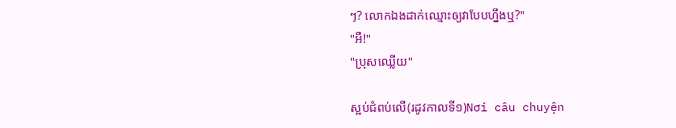ៗ? លោកឯងដាក់ឈ្មោះឲ្យវាបែបហ្នឹងឬ?"
"អឺ!"
"ប្រុសឈ្លើយ"

ស្អប់ជំពប់លើ(រដូវកាលទី១)Nơi câu chuyện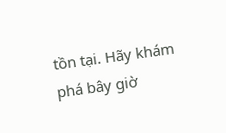tồn tại. Hãy khám phá bây giờ